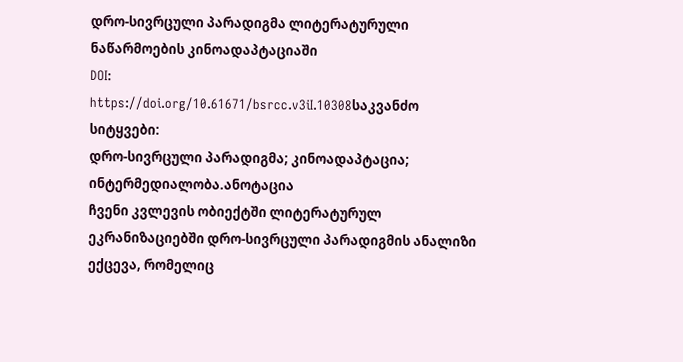დრო-სივრცული პარადიგმა ლიტერატურული ნაწარმოების კინოადაპტაციაში
DOI:
https://doi.org/10.61671/bsrcc.v3iI.10308საკვანძო სიტყვები:
დრო-სივრცული პარადიგმა; კინოადაპტაცია; ინტერმედიალობა.ანოტაცია
ჩვენი კვლევის ობიექტში ლიტერატურულ ეკრანიზაციებში დრო-სივრცული პარადიგმის ანალიზი ექცევა, რომელიც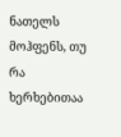ნათელს მოჰფენს, თუ რა ხერხებითაა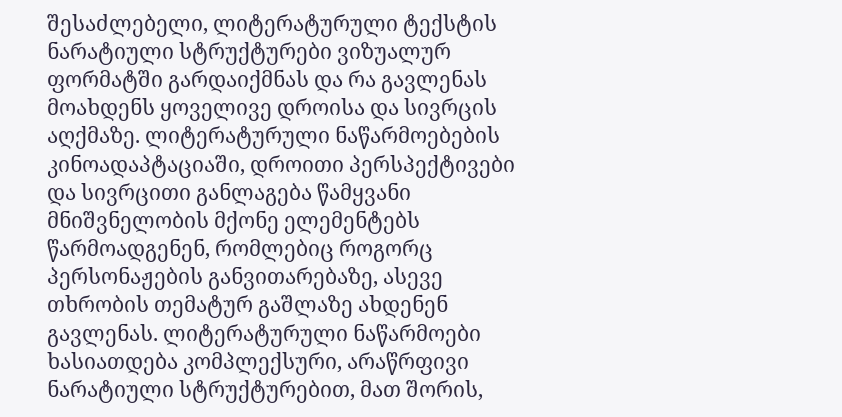შესაძლებელი, ლიტერატურული ტექსტის ნარატიული სტრუქტურები ვიზუალურ ფორმატში გარდაიქმნას და რა გავლენას მოახდენს ყოველივე დროისა და სივრცის აღქმაზე. ლიტერატურული ნაწარმოებების კინოადაპტაციაში, დროითი პერსპექტივები და სივრცითი განლაგება წამყვანი მნიშვნელობის მქონე ელემენტებს წარმოადგენენ, რომლებიც როგორც პერსონაჟების განვითარებაზე, ასევე თხრობის თემატურ გაშლაზე ახდენენ გავლენას. ლიტერატურული ნაწარმოები ხასიათდება კომპლექსური, არაწრფივი ნარატიული სტრუქტურებით, მათ შორის,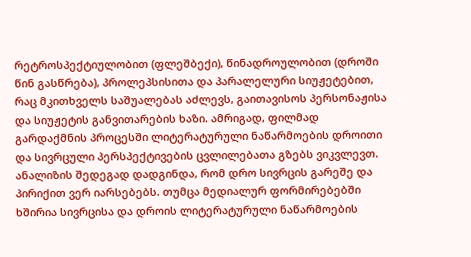რეტროსპექტიულობით (ფლეშბექი), წინადროულობით (დროში წინ გასწრება), პროლეპსისითა და პარალელური სიუჟეტებით, რაც მკითხველს საშუალებას აძლევს, გაითავისოს პერსონაჟისა და სიუჟეტის განვითარების ხაზი. ამრიგად, ფილმად გარდაქმნის პროცესში ლიტერატურული ნაწარმოების დროითი და სივრცული პერსპექტივების ცვლილებათა გზებს ვიკვლევთ. ანალიზის შედეგად დადგინდა, რომ დრო სივრცის გარეშე და პირიქით ვერ იარსებებს. თუმცა მედიალურ ფორმირებებში ხშირია სივრცისა და დროის ლიტერატურული ნაწარმოების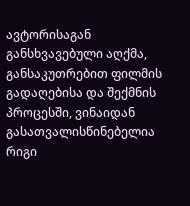ავტორისაგან განსხვავებული აღქმა, განსაკუთრებით ფილმის გადაღებისა და შექმნის პროცესში, ვინაიდან გასათვალისწინებელია რიგი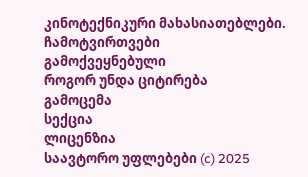კინოტექნიკური მახასიათებლები.
ჩამოტვირთვები
გამოქვეყნებული
როგორ უნდა ციტირება
გამოცემა
სექცია
ლიცენზია
საავტორო უფლებები (c) 2025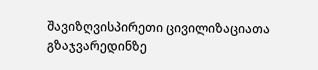შავიზღვისპირეთი ცივილიზაციათა გზაჯვარედინზე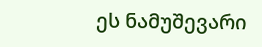ეს ნამუშევარი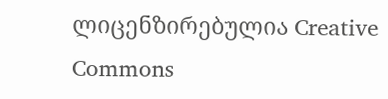ლიცენზირებულია Creative Commons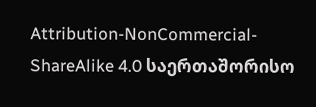Attribution-NonCommercial-ShareAlike 4.0 საერთაშორისო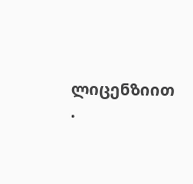ლიცენზიით .